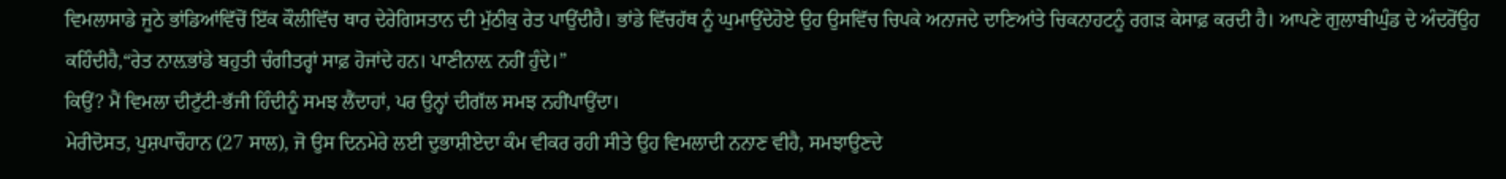ਵਿਮਲਾਸਾਡੇ ਜੂਠੇ ਭਾਂਡਿਆਂਵਿੱਚੋਂ ਇੱਕ ਕੌਲੀਵਿੱਚ ਥਾਰ ਦੇਰੇਗਿਸਤਾਨ ਦੀ ਮੁੱਠੀਕੁ ਰੇਤ ਪਾਉਂਦੀਹੈ। ਭਾਂਡੇ ਵਿੱਚਹੱਥ ਨੂੰ ਘੁਮਾਉਂਦੇਹੋਏ ਉਹ ਉਸਵਿੱਚ ਚਿਪਕੇ ਅਨਾਜਦੇ ਦਾਣਿਆਂਤੇ ਚਿਕਨਾਹਟਨੂੰ ਰਗੜ ਕੇਸਾਫ਼ ਕਰਦੀ ਹੈ। ਆਪਣੇ ਗੁਲਾਬੀਘੁੰਡ ਦੇ ਅੰਦਰੋਂਉਹ ਕਹਿੰਦੀਹੈ,“ਰੇਤ ਨਾਲ਼ਭਾਂਡੇ ਬਹੁਤੀ ਚੰਗੀਤਰ੍ਹਾਂ ਸਾਫ਼ ਹੋਜਾਂਦੇ ਹਨ। ਪਾਣੀਨਾਲ਼ ਨਹੀਂ ਹੁੰਦੇ।”
ਕਿਉਂ? ਮੈਂ ਵਿਮਲਾ ਦੀਟੁੱਟੀ-ਭੱਜੀ ਹਿੰਦੀਨੂੰ ਸਮਝ ਲੈਂਦਾਹਾਂ, ਪਰ ਉਨ੍ਹਾਂ ਦੀਗੱਲ ਸਮਝ ਨਹੀਂਪਾਉਂਦਾ।
ਮੇਰੀਦੋਸਤ, ਪੁਸ਼ਪਾਚੌਹਾਨ (27 ਸਾਲ), ਜੋ ਉਸ ਦਿਨਮੇਰੇ ਲਈ ਦੁਭਾਸ਼ੀਏਦਾ ਕੰਮ ਵੀਕਰ ਰਹੀ ਸੀਤੇ ਉਹ ਵਿਮਲਾਦੀ ਨਨਾਣ ਵੀਹੈ, ਸਮਝਾਉਣਦੇ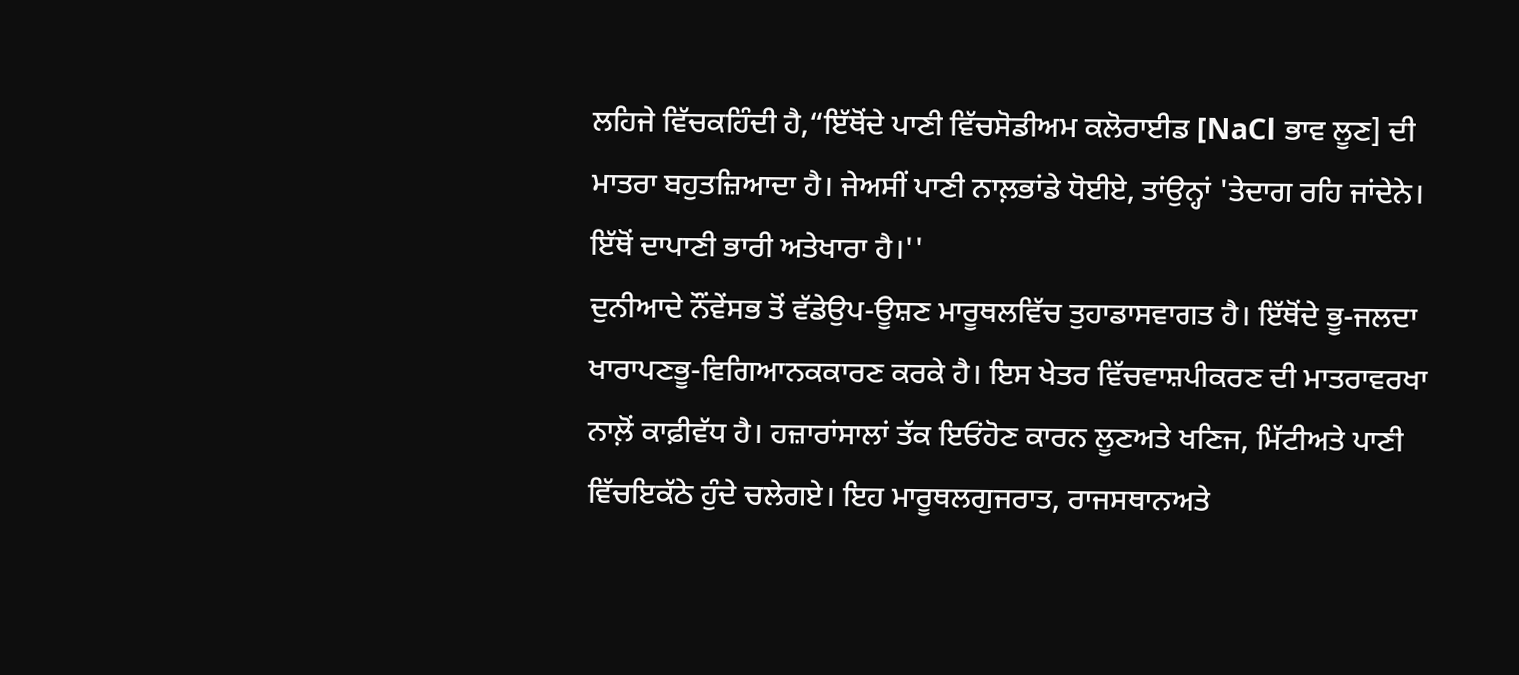ਲਹਿਜੇ ਵਿੱਚਕਹਿੰਦੀ ਹੈ,“ਇੱਥੋਂਦੇ ਪਾਣੀ ਵਿੱਚਸੋਡੀਅਮ ਕਲੋਰਾਈਡ [NaCl ਭਾਵ ਲੂਣ] ਦੀ ਮਾਤਰਾ ਬਹੁਤਜ਼ਿਆਦਾ ਹੈ। ਜੇਅਸੀਂ ਪਾਣੀ ਨਾਲ਼ਭਾਂਡੇ ਧੋਈਏ, ਤਾਂਉਨ੍ਹਾਂ 'ਤੇਦਾਗ ਰਹਿ ਜਾਂਦੇਨੇ। ਇੱਥੋਂ ਦਾਪਾਣੀ ਭਾਰੀ ਅਤੇਖਾਰਾ ਹੈ।''
ਦੁਨੀਆਦੇ ਨੌਂਵੇਂਸਭ ਤੋਂ ਵੱਡੇਉਪ-ਊਸ਼ਣ ਮਾਰੂਥਲਵਿੱਚ ਤੁਹਾਡਾਸਵਾਗਤ ਹੈ। ਇੱਥੋਂਦੇ ਭੂ-ਜਲਦਾ ਖਾਰਾਪਣਭੂ-ਵਿਗਿਆਨਕਕਾਰਣ ਕਰਕੇ ਹੈ। ਇਸ ਖੇਤਰ ਵਿੱਚਵਾਸ਼ਪੀਕਰਣ ਦੀ ਮਾਤਰਾਵਰਖਾ ਨਾਲ਼ੋਂ ਕਾਫ਼ੀਵੱਧ ਹੈ। ਹਜ਼ਾਰਾਂਸਾਲਾਂ ਤੱਕ ਇਓਂਹੋਣ ਕਾਰਨ ਲੂਣਅਤੇ ਖਣਿਜ, ਮਿੱਟੀਅਤੇ ਪਾਣੀ ਵਿੱਚਇਕੱਠੇ ਹੁੰਦੇ ਚਲੇਗਏ। ਇਹ ਮਾਰੂਥਲਗੁਜਰਾਤ, ਰਾਜਸਥਾਨਅਤੇ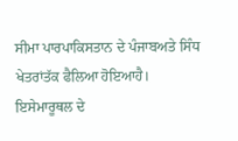ਸੀਮਾ ਪਾਰਪਾਕਿਸਤਾਨ ਦੇ ਪੰਜਾਬਅਤੇ ਸਿੰਧ ਖੇਤਰਾਂਤੱਕ ਫੈਲਿਆ ਹੋਇਆਹੈ।
ਇਸੇਮਾਰੂਥਲ ਦੇ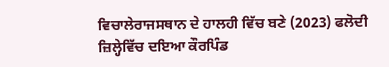ਵਿਚਾਲੇਰਾਜਸਥਾਨ ਦੇ ਹਾਲਹੀ ਵਿੱਚ ਬਣੇ (2023) ਫਲੋਦੀ ਜ਼ਿਲ੍ਹੇਵਿੱਚ ਦਇਆ ਕੌਰਪਿੰਡ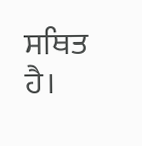ਸਥਿਤ ਹੈ।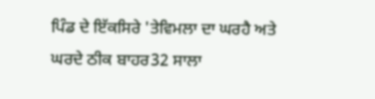ਪਿੰਡ ਦੇ ਇੱਕਸਿਰੇ 'ਤੇਵਿਮਲਾ ਦਾ ਘਰਹੈ ਅਤੇ ਘਰਦੇ ਠੀਕ ਬਾਹਰ32 ਸਾਲਾ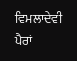ਵਿਮਲਾਦੇਵੀ ਪੈਰਾਂ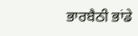ਭਾਰਬੈਠੀ ਭਾਂਡੇ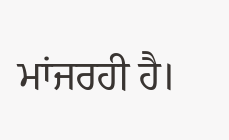ਮਾਂਜਰਹੀ ਹੈ।